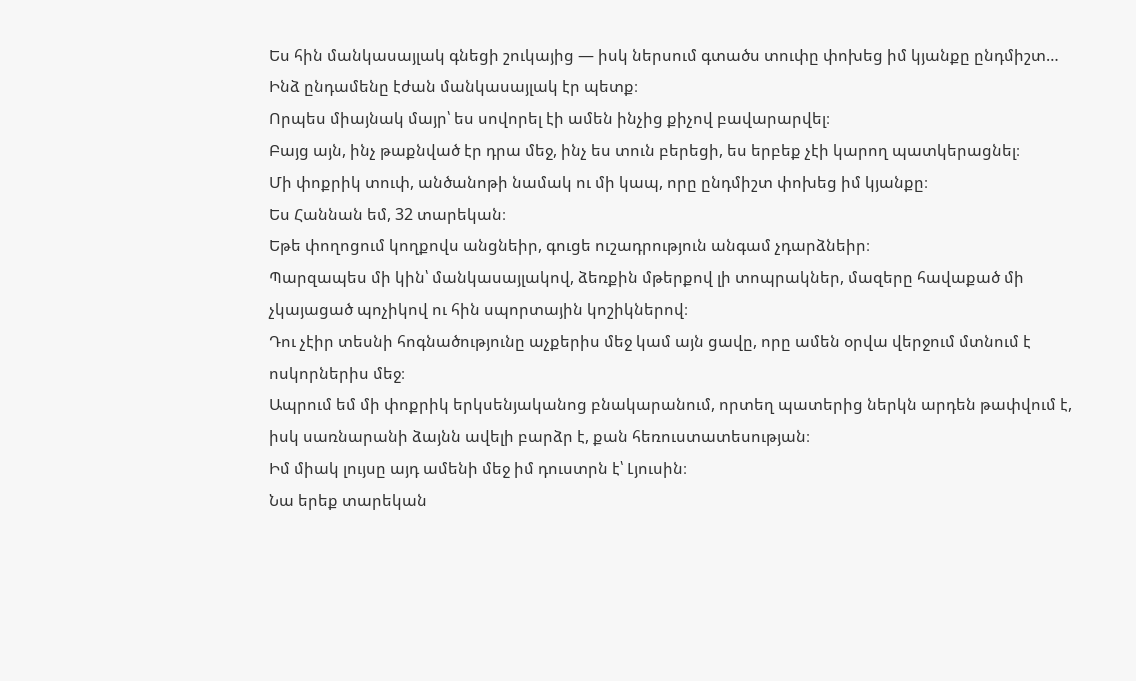Ես հին մանկասայլակ գնեցի շուկայից — իսկ ներսում գտածս տուփը փոխեց իմ կյանքը ընդմիշտ…
Ինձ ընդամենը էժան մանկասայլակ էր պետք։
Որպես միայնակ մայր՝ ես սովորել էի ամեն ինչից քիչով բավարարվել։
Բայց այն, ինչ թաքնված էր դրա մեջ, ինչ ես տուն բերեցի, ես երբեք չէի կարող պատկերացնել։
Մի փոքրիկ տուփ, անծանոթի նամակ ու մի կապ, որը ընդմիշտ փոխեց իմ կյանքը։
Ես Հաննան եմ, 32 տարեկան։
Եթե փողոցում կողքովս անցնեիր, գուցե ուշադրություն անգամ չդարձնեիր։
Պարզապես մի կին՝ մանկասայլակով, ձեռքին մթերքով լի տոպրակներ, մազերը հավաքած մի չկայացած պոչիկով ու հին սպորտային կոշիկներով։
Դու չէիր տեսնի հոգնածությունը աչքերիս մեջ կամ այն ցավը, որը ամեն օրվա վերջում մտնում է ոսկորներիս մեջ։
Ապրում եմ մի փոքրիկ երկսենյականոց բնակարանում, որտեղ պատերից ներկն արդեն թափվում է, իսկ սառնարանի ձայնն ավելի բարձր է, քան հեռուստատեսության։
Իմ միակ լույսը այդ ամենի մեջ իմ դուստրն է՝ Լյուսին։
Նա երեք տարեկան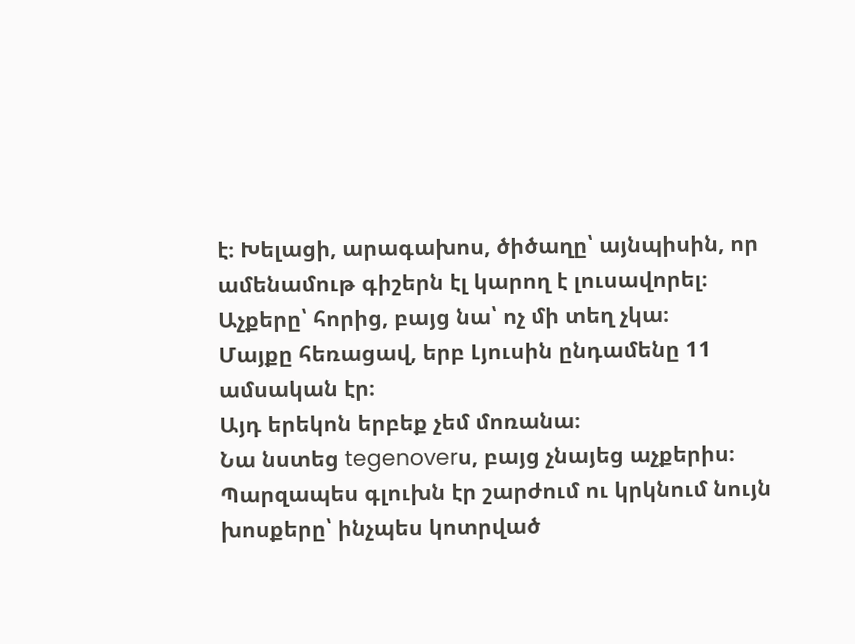է։ Խելացի, արագախոս, ծիծաղը՝ այնպիսին, որ ամենամութ գիշերն էլ կարող է լուսավորել։
Աչքերը՝ հորից, բայց նա՝ ոչ մի տեղ չկա։
Մայքը հեռացավ, երբ Լյուսին ընդամենը 11 ամսական էր։
Այդ երեկոն երբեք չեմ մոռանա։
Նա նստեց tegenoverս, բայց չնայեց աչքերիս։
Պարզապես գլուխն էր շարժում ու կրկնում նույն խոսքերը՝ ինչպես կոտրված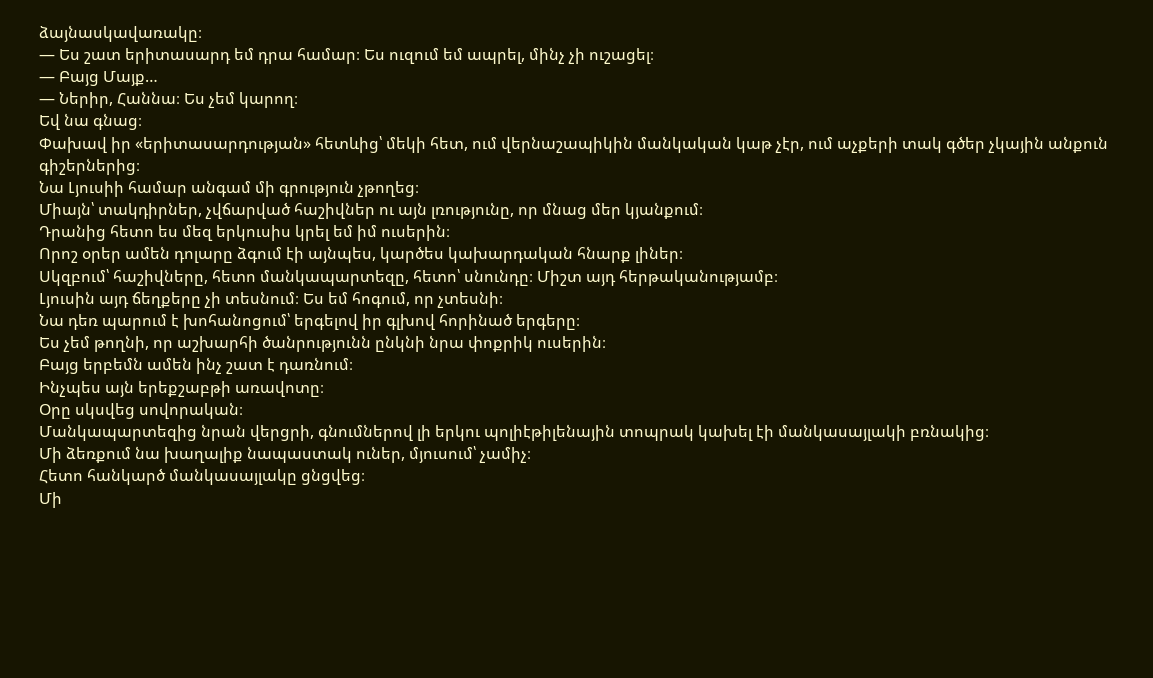ձայնասկավառակը։
— Ես շատ երիտասարդ եմ դրա համար։ Ես ուզում եմ ապրել, մինչ չի ուշացել։
— Բայց Մայք…
— Ներիր, Հաննա։ Ես չեմ կարող։
Եվ նա գնաց։
Փախավ իր «երիտասարդության» հետևից՝ մեկի հետ, ում վերնաշապիկին մանկական կաթ չէր, ում աչքերի տակ գծեր չկային անքուն գիշերներից։
Նա Լյուսիի համար անգամ մի գրություն չթողեց։
Միայն՝ տակդիրներ, չվճարված հաշիվներ ու այն լռությունը, որ մնաց մեր կյանքում։
Դրանից հետո ես մեզ երկուսիս կրել եմ իմ ուսերին։
Որոշ օրեր ամեն դոլարը ձգում էի այնպես, կարծես կախարդական հնարք լիներ։
Սկզբում՝ հաշիվները, հետո մանկապարտեզը, հետո՝ սնունդը։ Միշտ այդ հերթականությամբ։
Լյուսին այդ ճեղքերը չի տեսնում։ Ես եմ հոգում, որ չտեսնի։
Նա դեռ պարում է խոհանոցում՝ երգելով իր գլխով հորինած երգերը։
Ես չեմ թողնի, որ աշխարհի ծանրությունն ընկնի նրա փոքրիկ ուսերին։
Բայց երբեմն ամեն ինչ շատ է դառնում։
Ինչպես այն երեքշաբթի առավոտը։
Օրը սկսվեց սովորական։
Մանկապարտեզից նրան վերցրի, գնումներով լի երկու պոլիէթիլենային տոպրակ կախել էի մանկասայլակի բռնակից։
Մի ձեռքում նա խաղալիք նապաստակ ուներ, մյուսում՝ չամիչ։
Հետո հանկարծ մանկասայլակը ցնցվեց։
Մի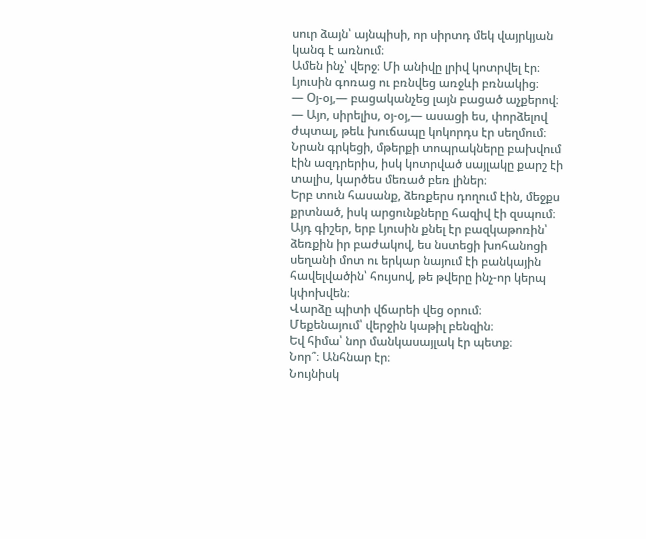սուր ձայն՝ այնպիսի, որ սիրտդ մեկ վայրկյան կանգ է առնում։
Ամեն ինչ՝ վերջ։ Մի անիվը լրիվ կոտրվել էր։
Լյուսին գոռաց ու բռնվեց առջևի բռնակից։
— Օյ-օյ,— բացականչեց լայն բացած աչքերով։
— Այո, սիրելիս, օյ-օյ,— ասացի ես, փորձելով ժպտալ, թեև խուճապը կոկորդս էր սեղմում։
Նրան գրկեցի, մթերքի տոպրակները բախվում էին ազդրերիս, իսկ կոտրված սայլակը քարշ էի տալիս, կարծես մեռած բեռ լիներ։
Երբ տուն հասանք, ձեռքերս դողում էին, մեջքս քրտնած, իսկ արցունքները հազիվ էի զսպում։
Այդ գիշեր, երբ Լյուսին քնել էր բազկաթոռին՝ ձեռքին իր բաժակով, ես նստեցի խոհանոցի սեղանի մոտ ու երկար նայում էի բանկային հավելվածին՝ հույսով, թե թվերը ինչ-որ կերպ կփոխվեն։
Վարձը պիտի վճարեի վեց օրում։
Մեքենայում՝ վերջին կաթիլ բենզին։
Եվ հիմա՝ նոր մանկասայլակ էր պետք։
Նոր՞։ Անհնար էր։
Նույնիսկ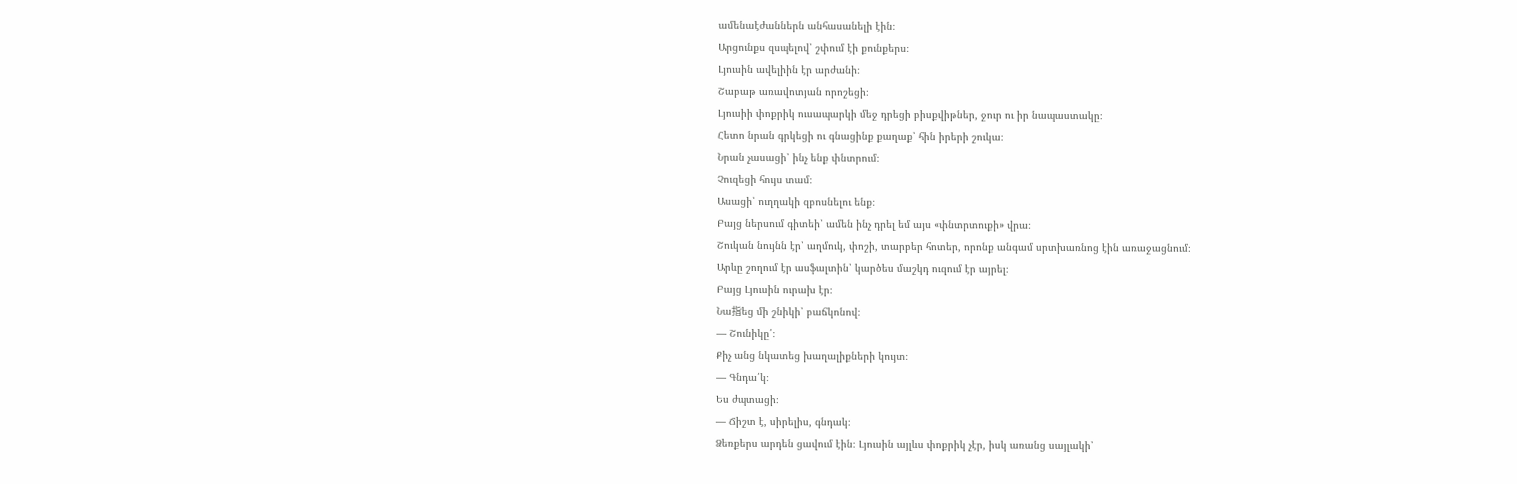ամենաէժաններն անհասանելի էին։
Արցունքս զսպելով՝ շփում էի քունքերս։
Լյուսին ավելիին էր արժանի։
Շաբաթ առավոտյան որոշեցի։
Լյուսիի փոքրիկ ուսապարկի մեջ դրեցի բիսքվիթներ, ջուր ու իր նապաստակը։
Հետո նրան գրկեցի ու գնացինք քաղաք՝ հին իրերի շուկա։
Նրան չասացի՝ ինչ ենք փնտրում։
Չուզեցի հույս տամ։
Ասացի՝ ուղղակի զբոսնելու ենք։
Բայց ներսում գիտեի՝ ամեն ինչ դրել եմ այս «փնտրտուքի» վրա։
Շուկան նույնն էր՝ աղմուկ, փոշի, տարբեր հոտեր, որոնք անգամ սրտխառնոց էին առաջացնում։
Արևը շողում էր ասֆալտին՝ կարծես մաշկդ ուզում էր այրել։
Բայց Լյուսին ուրախ էր։
Նա指եց մի շնիկի՝ բաճկոնով։
— Շունիկը՛։
Քիչ անց նկատեց խաղալիքների կույտ։
— Գնդա՛կ։
Ես ժպտացի։
— Ճիշտ է, սիրելիս, գնդակ։
Ձեռքերս արդեն ցավում էին։ Լյուսին այլևս փոքրիկ չէր, իսկ առանց սայլակի՝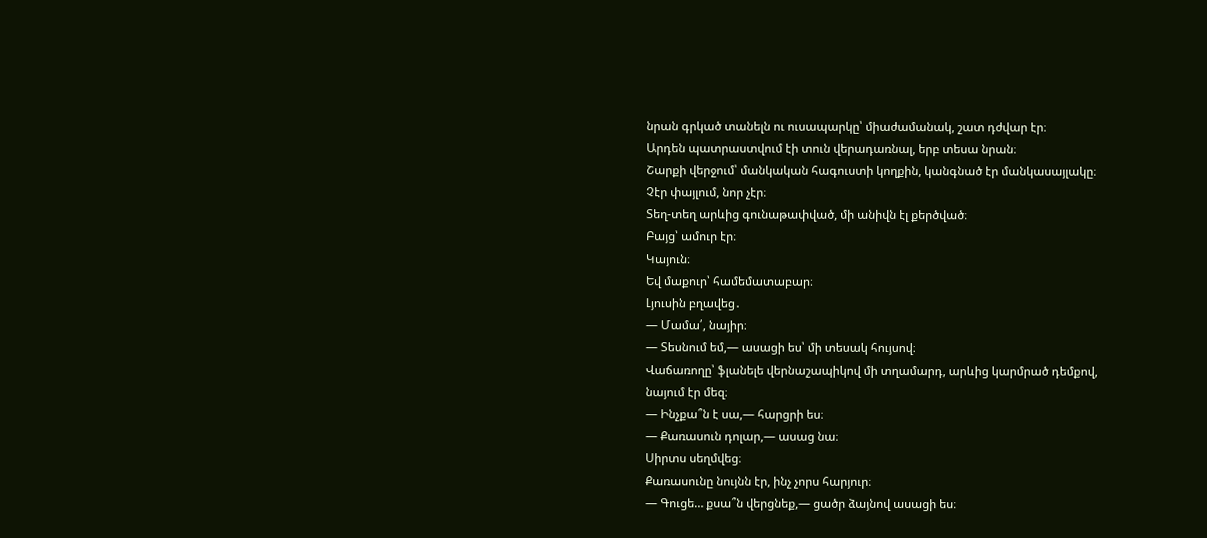նրան գրկած տանելն ու ուսապարկը՝ միաժամանակ, շատ դժվար էր։
Արդեն պատրաստվում էի տուն վերադառնալ, երբ տեսա նրան։
Շարքի վերջում՝ մանկական հագուստի կողքին, կանգնած էր մանկասայլակը։
Չէր փայլում, նոր չէր։
Տեղ-տեղ արևից գունաթափված, մի անիվն էլ քերծված։
Բայց՝ ամուր էր։
Կայուն։
Եվ մաքուր՝ համեմատաբար։
Լյուսին բղավեց․
— Մամա՛, նայիր։
— Տեսնում եմ,— ասացի ես՝ մի տեսակ հույսով։
Վաճառողը՝ ֆլանելե վերնաշապիկով մի տղամարդ, արևից կարմրած դեմքով, նայում էր մեզ։
— Ինչքա՞ն է սա,— հարցրի ես։
— Քառասուն դոլար,— ասաց նա։
Սիրտս սեղմվեց։
Քառասունը նույնն էր, ինչ չորս հարյուր։
— Գուցե… քսա՞ն վերցնեք,— ցածր ձայնով ասացի ես։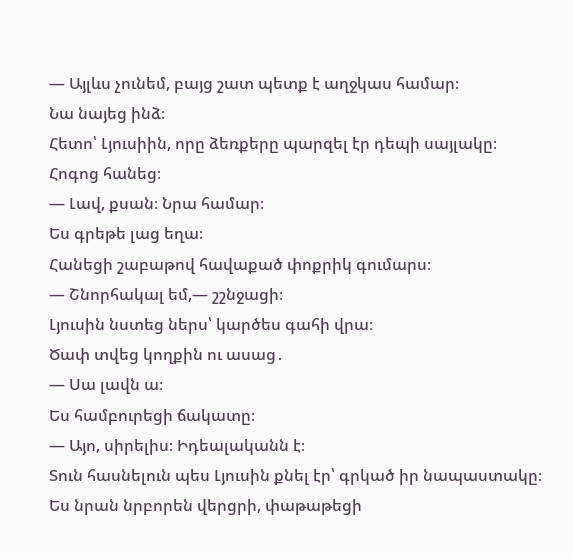— Այլևս չունեմ, բայց շատ պետք է աղջկաս համար։
Նա նայեց ինձ։
Հետո՝ Լյուսիին, որը ձեռքերը պարզել էր դեպի սայլակը։
Հոգոց հանեց։
— Լավ, քսան։ Նրա համար։
Ես գրեթե լաց եղա։
Հանեցի շաբաթով հավաքած փոքրիկ գումարս։
— Շնորհակալ եմ,— շշնջացի։
Լյուսին նստեց ներս՝ կարծես գահի վրա։
Ծափ տվեց կողքին ու ասաց․
— Սա լավն ա։
Ես համբուրեցի ճակատը։
— Այո, սիրելիս։ Իդեալականն է։
Տուն հասնելուն պես Լյուսին քնել էր՝ գրկած իր նապաստակը։
Ես նրան նրբորեն վերցրի, փաթաթեցի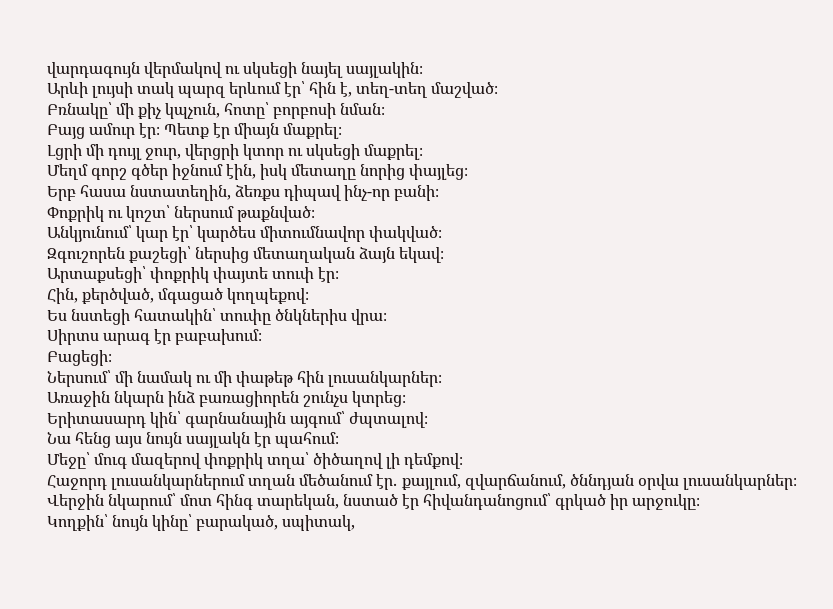վարդագույն վերմակով ու սկսեցի նայել սայլակին։
Արևի լույսի տակ պարզ երևում էր՝ հին է, տեղ-տեղ մաշված։
Բռնակը՝ մի քիչ կպչուն, հոտը՝ բորբոսի նման։
Բայց ամուր էր։ Պետք էր միայն մաքրել։
Լցրի մի դույլ ջուր, վերցրի կտոր ու սկսեցի մաքրել։
Մեղմ գորշ գծեր իջնում էին, իսկ մետաղը նորից փայլեց։
Երբ հասա նստատեղին, ձեռքս դիպավ ինչ-որ բանի։
Փոքրիկ ու կոշտ՝ ներսում թաքնված։
Անկյունում՝ կար էր՝ կարծես միտումնավոր փակված։
Զգուշորեն քաշեցի՝ ներսից մետաղական ձայն եկավ։
Արտաքսեցի՝ փոքրիկ փայտե տուփ էր։
Հին, քերծված, մգացած կողպեքով։
Ես նստեցի հատակին՝ տուփը ծնկներիս վրա։
Սիրտս արագ էր բաբախում։
Բացեցի։
Ներսում՝ մի նամակ ու մի փաթեթ հին լուսանկարներ։
Առաջին նկարն ինձ բառացիորեն շունչս կտրեց։
Երիտասարդ կին՝ գարնանային այգում՝ ժպտալով։
Նա հենց այս նույն սայլակն էր պահում։
Մեջը՝ մուգ մազերով փոքրիկ տղա՝ ծիծաղով լի դեմքով։
Հաջորդ լուսանկարներում տղան մեծանում էր․ քայլում, զվարճանում, ծննդյան օրվա լուսանկարներ։
Վերջին նկարում՝ մոտ հինգ տարեկան, նստած էր հիվանդանոցում՝ գրկած իր արջուկը։
Կողքին՝ նույն կինը՝ բարակած, սպիտակ,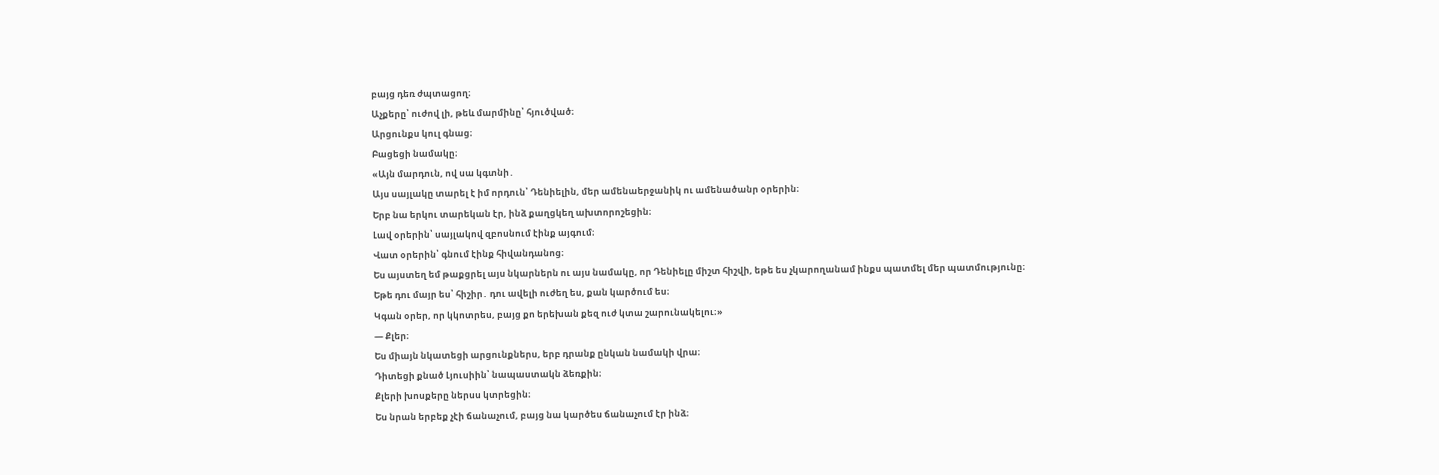բայց դեռ ժպտացող։
Աչքերը՝ ուժով լի, թեև մարմինը՝ հյուծված։
Արցունքս կուլ գնաց։
Բացեցի նամակը։
«Այն մարդուն, ով սա կգտնի․
Այս սայլակը տարել է իմ որդուն՝ Դենիելին, մեր ամենաերջանիկ ու ամենածանր օրերին։
Երբ նա երկու տարեկան էր, ինձ քաղցկեղ ախտորոշեցին։
Լավ օրերին՝ սայլակով զբոսնում էինք այգում։
Վատ օրերին՝ գնում էինք հիվանդանոց։
Ես այստեղ եմ թաքցրել այս նկարներն ու այս նամակը, որ Դենիելը միշտ հիշվի, եթե ես չկարողանամ ինքս պատմել մեր պատմությունը։
Եթե դու մայր ես՝ հիշիր․ դու ավելի ուժեղ ես, քան կարծում ես։
Կգան օրեր, որ կկոտրես, բայց քո երեխան քեզ ուժ կտա շարունակելու։»
— Քլեր։
Ես միայն նկատեցի արցունքներս, երբ դրանք ընկան նամակի վրա։
Դիտեցի քնած Լյուսիին՝ նապաստակն ձեռքին։
Քլերի խոսքերը ներսս կտրեցին։
Ես նրան երբեք չէի ճանաչում, բայց նա կարծես ճանաչում էր ինձ։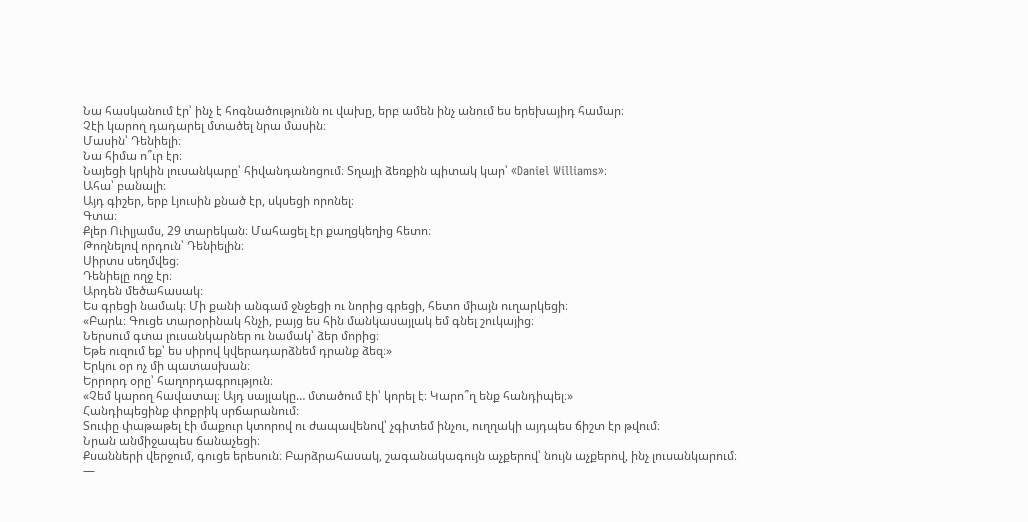Նա հասկանում էր՝ ինչ է հոգնածությունն ու վախը, երբ ամեն ինչ անում ես երեխայիդ համար։
Չէի կարող դադարել մտածել նրա մասին։
Մասին՝ Դենիելի։
Նա հիմա ո՞ւր էր։
Նայեցի կրկին լուսանկարը՝ հիվանդանոցում։ Տղայի ձեռքին պիտակ կար՝ «Daniel Williams»։
Ահա՝ բանալի։
Այդ գիշեր, երբ Լյուսին քնած էր, սկսեցի որոնել։
Գտա։
Քլեր Ուիլյամս, 29 տարեկան։ Մահացել էր քաղցկեղից հետո։
Թողնելով որդուն՝ Դենիելին։
Սիրտս սեղմվեց։
Դենիելը ողջ էր։
Արդեն մեծահասակ։
Ես գրեցի նամակ։ Մի քանի անգամ ջնջեցի ու նորից գրեցի, հետո միայն ուղարկեցի։
«Բարև։ Գուցե տարօրինակ հնչի, բայց ես հին մանկասայլակ եմ գնել շուկայից։
Ներսում գտա լուսանկարներ ու նամակ՝ ձեր մորից։
Եթե ուզում եք՝ ես սիրով կվերադարձնեմ դրանք ձեզ։»
Երկու օր ոչ մի պատասխան։
Երրորդ օրը՝ հաղորդագրություն։
«Չեմ կարող հավատալ։ Այդ սայլակը… մտածում էի՝ կորել է։ Կարո՞ղ ենք հանդիպել։»
Հանդիպեցինք փոքրիկ սրճարանում։
Տուփը փաթաթել էի մաքուր կտորով ու ժապավենով՝ չգիտեմ ինչու, ուղղակի այդպես ճիշտ էր թվում։
Նրան անմիջապես ճանաչեցի։
Քսանների վերջում, գուցե երեսուն։ Բարձրահասակ, շագանակագույն աչքերով՝ նույն աչքերով, ինչ լուսանկարում։
—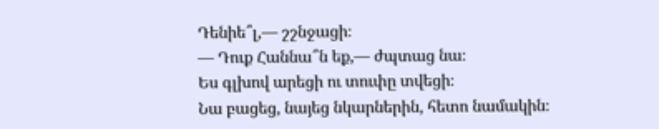Դենիե՞լ,— շշնջացի։
— Դուք Հաննա՞ն եք,— ժպտաց նա։
Ես գլխով արեցի ու տուփը տվեցի։
Նա բացեց, նայեց նկարներին, հետո նամակին։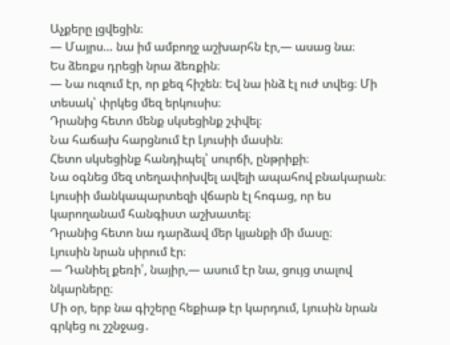Աչքերը լցվեցին։
— Մայրս… նա իմ ամբողջ աշխարհն էր,— ասաց նա։
Ես ձեռքս դրեցի նրա ձեռքին։
— Նա ուզում էր, որ քեզ հիշեն։ Եվ նա ինձ էլ ուժ տվեց։ Մի տեսակ՝ փրկեց մեզ երկուսիս։
Դրանից հետո մենք սկսեցինք շփվել։
Նա հաճախ հարցնում էր Լյուսիի մասին։
Հետո սկսեցինք հանդիպել՝ սուրճի, ընթրիքի։
Նա օգնեց մեզ տեղափոխվել ավելի ապահով բնակարան։
Լյուսիի մանկապարտեզի վճարն էլ հոգաց, որ ես կարողանամ հանգիստ աշխատել։
Դրանից հետո նա դարձավ մեր կյանքի մի մասը։
Լյուսին նրան սիրում էր։
— Դանիել քեռի՛, նայիր,— ասում էր նա, ցույց տալով նկարները։
Մի օր, երբ նա գիշերը հեքիաթ էր կարդում, Լյուսին նրան գրկեց ու շշնջաց․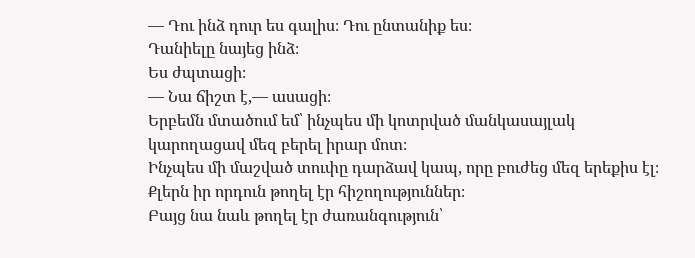— Դու ինձ դուր ես գալիս։ Դու ընտանիք ես։
Դանիելը նայեց ինձ։
Ես ժպտացի։
— Նա ճիշտ է,— ասացի։
Երբեմն մտածում եմ՝ ինչպես մի կոտրված մանկասայլակ կարողացավ մեզ բերել իրար մոտ։
Ինչպես մի մաշված տուփը դարձավ կապ, որը բուժեց մեզ երեքիս էլ։
Քլերն իր որդուն թողել էր հիշողություններ։
Բայց նա նաև թողել էր ժառանգություն՝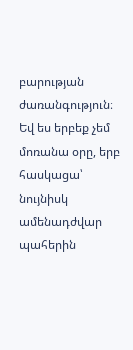բարության ժառանգություն։
Եվ ես երբեք չեմ մոռանա օրը, երբ հասկացա՝
նույնիսկ ամենադժվար պահերին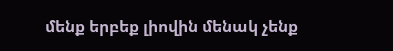մենք երբեք լիովին մենակ չենք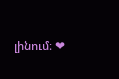լինում։ ❤